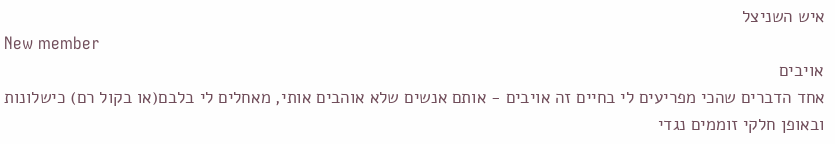איש השניצל
New member
אויבים
אחד הדברים שהכי מפריעים לי בחיים זה אויבים - אותם אנשים שלא אוהבים אותי, מאחלים לי בלבם(או בקול רם) כישלונות ובאופן חלקי זוממים נגדי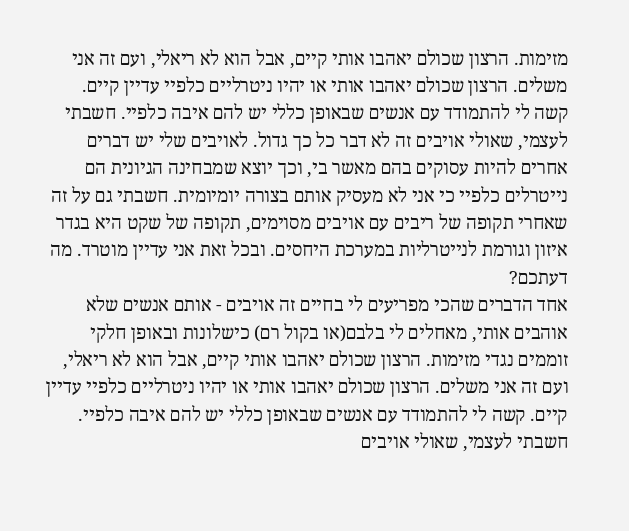מזימות. הרצון שכולם יאהבו אותי קיים, אבל הוא לא ריאלי, ועם זה אני משלים. הרצון שכולם יאהבו אותי או יהיו ניטרליים כלפיי עדיין קיים. קשה לי להתמודד עם אנשים שבאופן כללי יש להם איבה כלפיי. חשבתי לעצמי, שאולי אויבים זה לא דבר כל כך גדול. לאויבים שלי יש דברים אחרים להיות עסוקים בהם מאשר בי, וכך יוצא שמבחינה הגיונית הם נייטרלים כלפיי כי אני לא מעסיק אותם בצורה יומיומית. חשבתי גם על זה שאחרי תקופה של ריבים עם אויבים מסוימים, תקופה של שקט היא בגדר איזון וגורמת לנייטרליות במערכת היחסים. ובכל זאת אני עדיין מוטרד. מה דעתכם?
אחד הדברים שהכי מפריעים לי בחיים זה אויבים - אותם אנשים שלא אוהבים אותי, מאחלים לי בלבם(או בקול רם) כישלונות ובאופן חלקי זוממים נגדי מזימות. הרצון שכולם יאהבו אותי קיים, אבל הוא לא ריאלי, ועם זה אני משלים. הרצון שכולם יאהבו אותי או יהיו ניטרליים כלפיי עדיין קיים. קשה לי להתמודד עם אנשים שבאופן כללי יש להם איבה כלפיי. חשבתי לעצמי, שאולי אויבים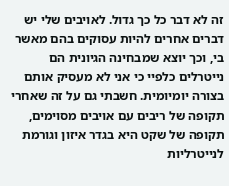זה לא דבר כל כך גדול. לאויבים שלי יש דברים אחרים להיות עסוקים בהם מאשר בי, וכך יוצא שמבחינה הגיונית הם נייטרלים כלפיי כי אני לא מעסיק אותם בצורה יומיומית. חשבתי גם על זה שאחרי תקופה של ריבים עם אויבים מסוימים, תקופה של שקט היא בגדר איזון וגורמת לנייטרליות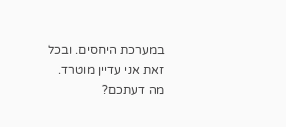במערכת היחסים. ובכל זאת אני עדיין מוטרד. מה דעתכם?